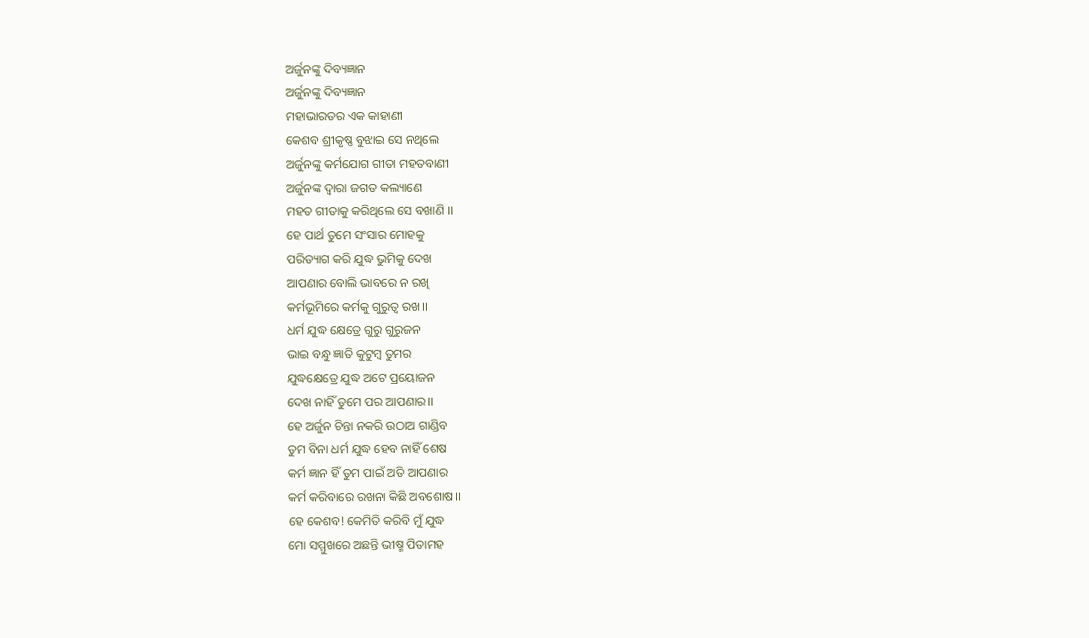ଅର୍ଜୁନଙ୍କୁ ଦିବ୍ୟଜ୍ଞାନ
ଅର୍ଜୁନଙ୍କୁ ଦିବ୍ୟଜ୍ଞାନ
ମହାଭାରତର ଏକ କାହାଣୀ
କେଶବ ଶ୍ରୀକୃଷ୍ଣ ବୁଝାଇ ସେ ନଥିଲେ
ଅର୍ଜୁନଙ୍କୁ କର୍ମଯୋଗ ଗୀତା ମହତବାଣୀ
ଅର୍ଜୁନଙ୍କ ଦ୍ୱାରା ଜଗତ କଲ୍ୟାଣେ
ମହତ ଗୀତାକୁ କରିଥିଲେ ସେ ବଖାଣି ।।
ହେ ପାର୍ଥ ତୁମେ ସଂସାର ମୋହକୁ
ପରିତ୍ୟାଗ କରି ଯୁଦ୍ଧ ଭୁମିକୁ ଦେଖ
ଆପଣାର ବୋଲି ଭାବରେ ନ ରଖି
କର୍ମଭୂମିରେ କର୍ମକୁ ଗୁରୁତ୍ୱ ରଖ।।
ଧର୍ମ ଯୁଦ୍ଧ କ୍ଷେତ୍ରେ ଗୁରୁ ଗୁରୁଜନ
ଭାଇ ବନ୍ଧୁ ଜ୍ଞାତି କୁଟୁମ୍ବ ତୁମର
ଯୁଦ୍ଧକ୍ଷେତ୍ରେ ଯୁଦ୍ଧ ଅଟେ ପ୍ରୟୋଜନ
ଦେଖ ନାହିଁ ତୁମେ ପର ଆପଣାର।।
ହେ ଅର୍ଜୁନ ଚିନ୍ତା ନକରି ଉଠାଅ ଗାଣ୍ଡିବ
ତୁମ ବିନା ଧର୍ମ ଯୁଦ୍ଧ ହେବ ନାହିଁ ଶେଷ
କର୍ମ ଜ୍ଞାନ ହିଁ ତୁମ ପାଇଁ ଅତି ଆପଣାର
କର୍ମ କରିବାରେ ରଖନା କିଛି ଅବଶୋଷ।।
ହେ କେଶବ! କେମିତି କରିବି ମୁଁ ଯୁଦ୍ଧ
ମୋ ସମ୍ମୁଖରେ ଅଛନ୍ତି ଭୀଷ୍ମ ପିତାମହ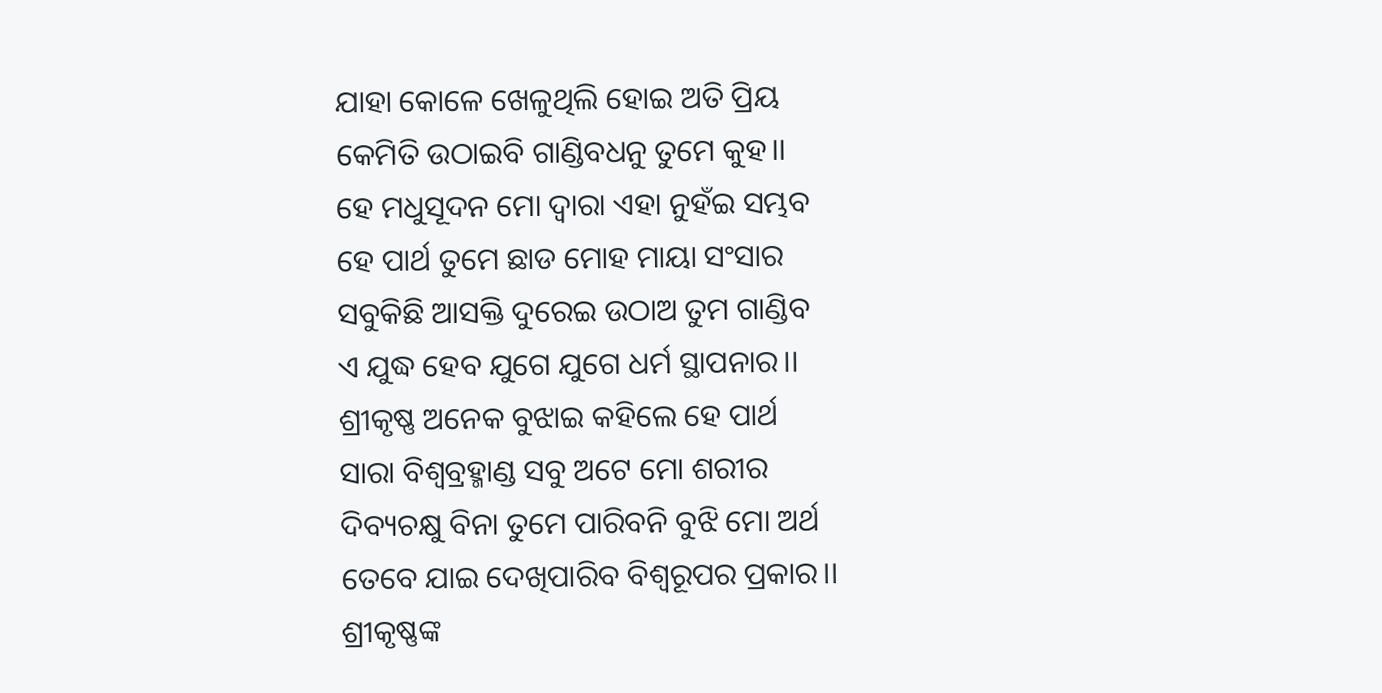ଯାହା କୋଳେ ଖେଳୁଥିଲି ହୋଇ ଅତି ପ୍ରିୟ
କେମିତି ଉଠାଇବି ଗାଣ୍ଡିବଧନୁ ତୁମେ କୁହ।।
ହେ ମଧୁସୂଦନ ମୋ ଦ୍ବାରା ଏହା ନୁହଁଇ ସମ୍ଭବ
ହେ ପାର୍ଥ ତୁମେ ଛାଡ ମୋହ ମାୟା ସଂସାର
ସବୁକିଛି ଆସକ୍ତି ଦୁରେଇ ଉଠାଅ ତୁମ ଗାଣ୍ଡିବ
ଏ ଯୁଦ୍ଧ ହେବ ଯୁଗେ ଯୁଗେ ଧର୍ମ ସ୍ଥାପନାର।।
ଶ୍ରୀକୃଷ୍ଣ ଅନେକ ବୁଝାଇ କହିଲେ ହେ ପାର୍ଥ
ସାରା ବିଶ୍ୱବ୍ରହ୍ମାଣ୍ଡ ସବୁ ଅଟେ ମୋ ଶରୀର
ଦିବ୍ୟଚକ୍ଷୁ ବିନା ତୁମେ ପାରିବନି ବୁଝି ମୋ ଅର୍ଥ
ତେବେ ଯାଇ ଦେଖିପାରିବ ବିଶ୍ଵରୂପର ପ୍ରକାର।।
ଶ୍ରୀକୃଷ୍ଣଙ୍କ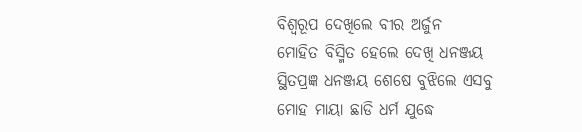ବିଶ୍ଵରୂପ ଦେଖିଲେ ବୀର ଅର୍ଜୁନ
ମୋହିତ ବିସ୍ମିତ ହେଲେ ଦେଖି ଧନଞ୍ଜୟ
ସ୍ଥିତପ୍ରଜ୍ଞ ଧନଞ୍ଜୟ ଶେଷେ ବୁଝିଲେ ଏସବୁ
ମୋହ ମାୟା ଛାଡି ଧର୍ମ ଯୁଦ୍ଧେ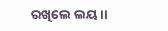ରଖିଲେ ଲୟ।।